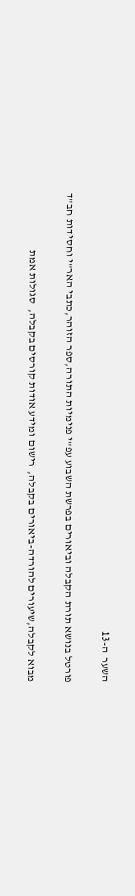השער  ה-13

פורטל בנושא תורת הקבלה וביאורים בפרשת השבוע עפ"י פנימיות התורה,ספר הזוהר,כתבי האר"י וחסידות חב"ד

מבוא לקבלה,שיעורים להורדה-ביאורים בקבלה,  רישום ומידע אודות קורסים בקבלה,  סגולות אמת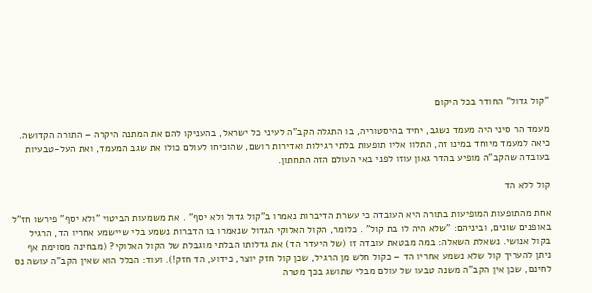"קול גדול" החודר בכל היקום

מעמד הר סיני היה מעמד נשגב, יחיד בהיסטוריה, בו התגלה הקב"ה לעיני כל ישראל, בהעניקו להם את המתנה היקרה – התורה הקדושה. כיאה למעמד מיוחד במינו זה, התלוו אליו תופעות בלתי רגילות ואדירות רושם, שהוכיחו לעולם כולו את שגב המעמד, ואת העל-טבעיות בעובדה שהקב"ה מופיע בהדר גאון עוזו לפני באי העולם הזה התחתון.

קול ללא הד

אחת מהתופעות המופיעות בתורה היא העובדה כי עשרת הדיברות נאמרו ב"קול גדול ולא יסף" . את משמעות הביטוי "ולא יסף" פירשו חז"ל באופנים שונים, וביניהם: "שלא היה לו בת קול" . כלומר, הקול האלוקי הגדול שנאמרו בו הדברות נשמע בלי שיישמע אחריו הד, הרגיל בקול אנושי. נשאלת השאלה: במה מבטאת עובדה זו (של היעדר הד) את גדלותו הבלתי מוגבלת של הקול האלוקי? (מבחינה מסוימת אף ניתן להעריך קול שלא נשמע אחריו הד – כקול חלש מן הרגיל, שכן קול חזק יוצר, כידוע, הד חזק!). ועוד: הכלל הוא שאין הקב"ה עושה נס לחינם, שכן אין הקב"ה משנה טבעו של עולם מבלי שתושג בכך מטרה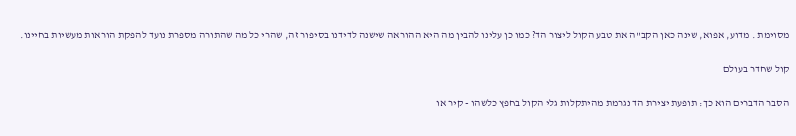מסוימת . מדוע, אפוא, שינה כאן הקב"ה את טבע הקול ליצור הד? כמו כן עלינו להבין מה היא ההוראה שישנה לדידנו בסיפור זה, שהרי כל מה שהתורה מספרת נועד להפקת הוראות מעשיות בחיינו.

קול שחדר בעולם

הסבר הדברים הוא כך: תופעת יצירת הד נגרמת מהיתקלות גלי הקול בחפץ כלשהו - קיר או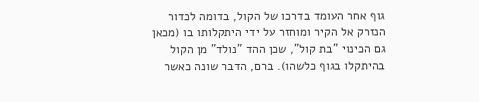גוף אחר העומד בדרכו של הקול, בדומה לכדור הנזרק אל הקיר ומוחזר על ידי היתקלותו בו (מכאן גם הכינוי "בת קול", שכן ההד "נולד" מן הקול בהיתקלו בגוף כלשהו). ברם, הדבר שונה כאשר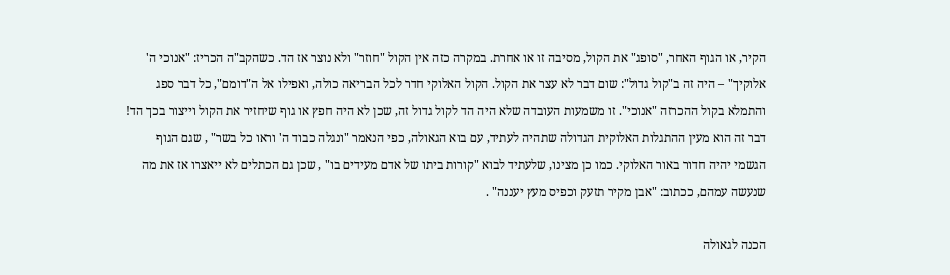הקיר, או הגוף האחר, "סופג" את הקול, מסיבה זו או אחרת. במקרה כזה אין הקול "חוזר" ולא נוצר אז הד. כשהקב"ה הכריז: "אנוכי ה' אלוקיך" – היה זה ב"קול גדול": שום דבר לא עצר את הקול. הקול האלוקי חדר לכל הבריאה כולה, ואפילו אל ה"דומם", כל דבר ספג והתמלא בקול ההכרזה "אנוכי". זו משמעות העובדה שלא היה הד לקול גדול זה, שכן לא היה חפץ או גוף שיחזיר את הקול וייצור בכך הד! דבר זה הוא מעין ההתגלות האלוקית הגדולה שתהיה לעתיד, עם בוא הגאולה, כפי הנאמר "ונגלה כבוד ה' וראו כל בשר" , שגם הגוף הגשמי יהיה חדור באור האלוקי. כמו כן מצינו, שלעתיד לבוא "קורות ביתו של אדם מעידים בו" , שכן גם הכתלים לא ייאצרו אז את מה שנעשה עמהם, ככתוב: "אבן מקיר תזעק וכפיס מעץ יעננה" .

הכנה לגאולה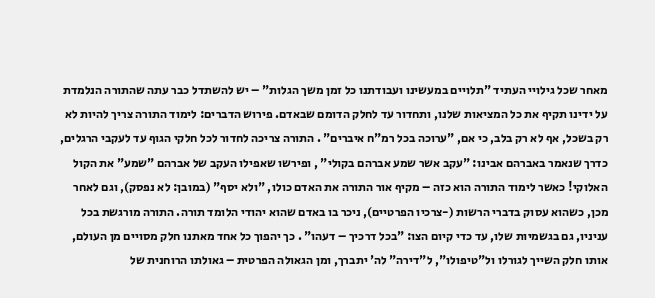מאחר שכל גילויי העתיד "תלויים במעשינו ועבודתנו כל זמן משך הגלות" – יש להשתדל כבר עתה שהתורה הנלמדת על ידינו תקיף את כל המציאות שלנו, ותחדור עד לחלק הדומם שבאדם. פירוש הדברים: לימוד התורה צריך להיות לא רק בשכל, אף לא רק בלב, כי אם, "ערוכה בכל רמ"ח איברים" . התורה צריכה לחדור לכל חלקי הגוף עד לעקבי הרגלים, כדרך שנאמר באברהם אבינו: "עקב אשר שמע אברהם בקולי" , ופירשו שאפילו העקב של אברהם "שמע" את הקול האלוקי! כאשר לימוד התורה הוא כזה – מקיף אור התורה את האדם כולו, "ולא יסף" (במובן: לא נפסק), וגם לאחר מכן, כשהוא עסוק בדברי הרשות (-צרכיו הפרטיים), ניכר בו באדם שהוא יהודי הלומד תורה. התורה מורגשת בכל עניניו, גם בגשמיות שלו, עד כדי קיום הצו: "בכל דרכיך – דעהו" . כך יהפוך כל אחד מאתנו חלק מסויים מן העולם, אותו חלק השייך לגורלו ול"טיפולו", ל"דירה" לה' יתברך, ומן הגאולה הפרטית – גאולתו הרוחנית של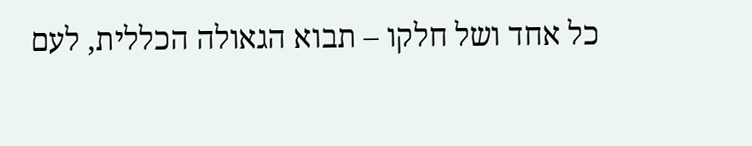כל אחד ושל חלקו – תבוא הגאולה הכללית, לעם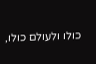כולו ולעולם כולו,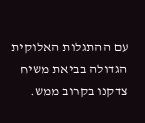עם ההתגלות האלוקית הגדולה בביאת משיח צדקנו בקרוב ממש.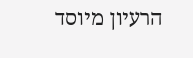הרעיון מיוסד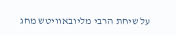על שיחת הרבי מליובאוויטש מחג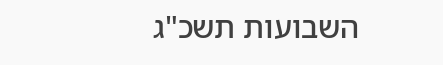השבועות תשכ"ג